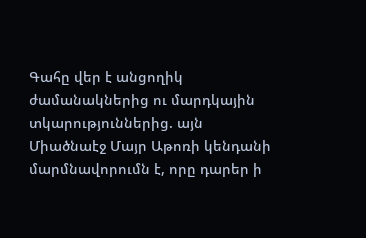Գահը վեր է անցողիկ ժամանակներից ու մարդկային տկարություններից. այն Միածնաէջ Մայր Աթոռի կենդանի մարմնավորումն է, որը դարեր ի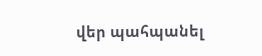վեր պահպանել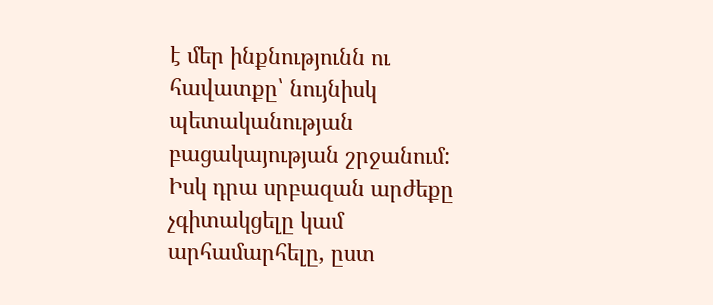է մեր ինքնությունն ու հավատքը՝ նույնիսկ պետականության բացակայության շրջանում:
Իսկ դրա սրբազան արժեքը չգիտակցելը կամ արհամարհելը, ըստ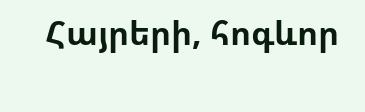Հայրերի, հոգևոր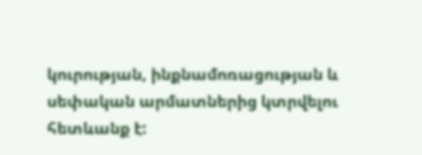կուրության, ինքնամոռացության և սեփական արմատներից կտրվելու հետևանք է: